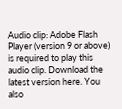Audio clip: Adobe Flash Player (version 9 or above) is required to play this audio clip. Download the latest version here. You also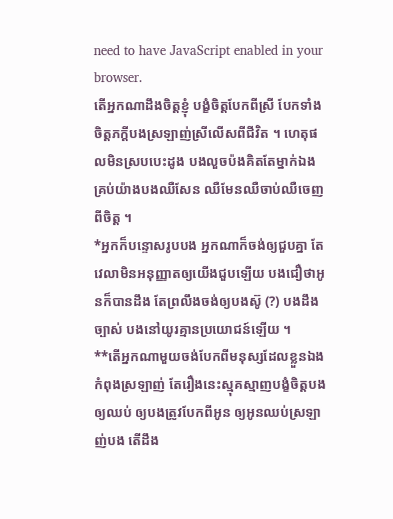need to have JavaScript enabled in your browser.
តើអ្នកណាដឹងចិត្តខ្ញុំ បង្ខំចិត្តបែកពីស្រី បែកទាំងចិត្តភក្តីបងស្រឡាញ់ស្រីលើសពីជីវិត ។ ហេតុផលមិនស្របបេះដូង បងលួចប៉ងគិតតែម្នាក់ឯង គ្រប់យ៉ាងបងឈឺសែន ឈឺមែនឈឺចាប់ឈឺចេញពីចិត្ត ។
*អ្នកក៏បន្ទោសរូបបង អ្នកណាក៏ចង់ឲ្យជួបគ្នា តែវេលាមិនអនុញ្ញាតឲ្យយើងជួបឡើយ បងជឿថាអូនក៏បានដឹង តែព្រលឹងចង់ឲ្យបងស៊ូ (?) បងដឹងច្បាស់ បងនៅយូរគ្មានប្រយោជន៍ឡើយ ។
**តើអ្នកណាមួយចង់បែកពីមនុស្សដែលខ្លួនឯងកំពុងស្រឡាញ់ តែរឿងនេះស្មុគស្មាញបង្ខំចិត្តបងឲ្យឈប់ ឲ្យបងត្រូវបែកពីអូន ឲ្យអូនឈប់ស្រឡាញ់បង តើដឹង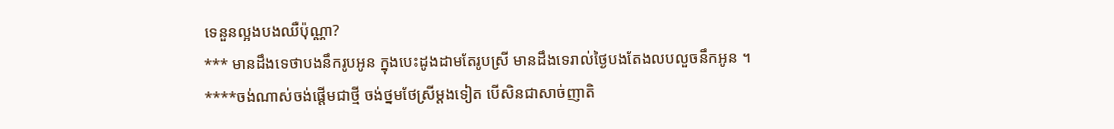ទេនួនល្អងបងឈឺប៉ុណ្ណា?
*** មានដឹងទេថាបងនឹករូបអូន ក្នុងបេះដូងដាមតែរូបស្រី មានដឹងទេរាល់ថ្ងៃបងតែងលបលួចនឹកអូន ។
****ចង់ណាស់ចង់ផ្តើមជាថ្មី ចង់ថ្នមថែស្រីម្តងទៀត បើសិនជាសាច់ញាតិ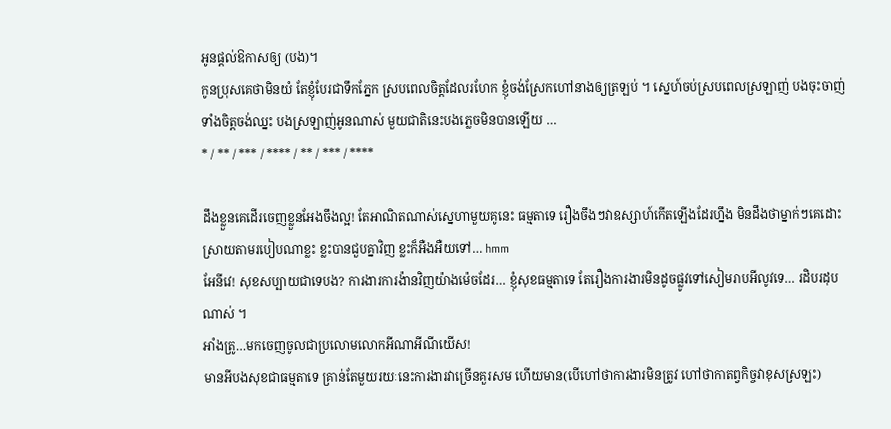អូនផ្តល់ឱកាសឲ្យ (បង)។
កូនប្រុសគេថាមិនយំ តែខ្ញុំបែរជាទឹកភ្នែក ស្របពេលចិត្តដែលរហែក ខ្ញុំចង់ស្រែកហៅនាងឲ្យត្រឡប់ ។ ស្នេហ៍ចប់ស្របពេលស្រឡាញ់ បងចុះចាញ់ទាំងចិត្តចង់ឈ្នះ បងស្រឡាញ់អូនណាស់ មួយជាតិនេះបងភ្លេចមិនបានឡើយ …
* / ** / *** / **** / ** / *** / ****

ដឹងខ្លួនគេដើរចេញខ្លួនអែងចឹងល្អ! តែអាណិតណាស់ស្នេហាមួយគូនេះ ធម្មតាទេ រឿងចឹងៗវាឧស្សាហ៍កើតឡើងដែរហ្នឹង មិនដឹងថាម្នាក់ៗគេដោះស្រាយតាមរបៀបណាខ្លះ ខ្លះបានជួបគ្នាវិញ ខ្លះក៏អឺងអឺយទៅ… hmm
អែនីវេ! សុខសប្បាយជាទេបង? ការងារការង៉ានវិញយ៉ាងម៉េចដែរ… ខ្ញុំសុខធម្មតាទេ តែរឿងការងារមិនដូចផ្លូវទៅសៀមរាបអីលូវទេ… រដិបរដុបណាស់ ។
អាំងត្រូ…មកចេញចូលជាប្រលោមលោកអីណាអីណីយើស!
មានអីបងសុខជាធម្មតាទេ គ្រាន់តែមួយរយៈនេះការងារវាច្រើនគួរសម ហើយមាន(បើហៅថាការងារមិនត្រូវ ហៅថាកាតព្វកិច្ចវាខុសស្រឡះ)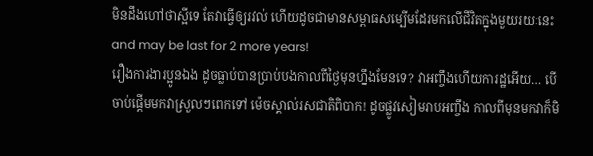មិនដឹងហៅថាស្អីទេ តែវាធ្វើឲ្យរវល់ ហើយដូចជាមានសម្ពាធសម្បើមដែរមកលើជីវិតក្នុងមួយរយៈនេះ and may be last for 2 more years!
រឿងការងារប្អូនឯង ដូចធ្លាប់បានប្រាប់បងកាលពីថ្ងៃមុនហ្នឹងមែនទេ? វាអញ្ចឹងហើយការដ្ឋអើយ… បើចាប់ផ្តើមមកវាស្រួលៗពេកទៅ ម៉េចស្គាល់រសជាតិពិបាក! ដូចផ្លូវសៀមរាបអញ្ចឹង កាលពីមុនមកវាក៏មិ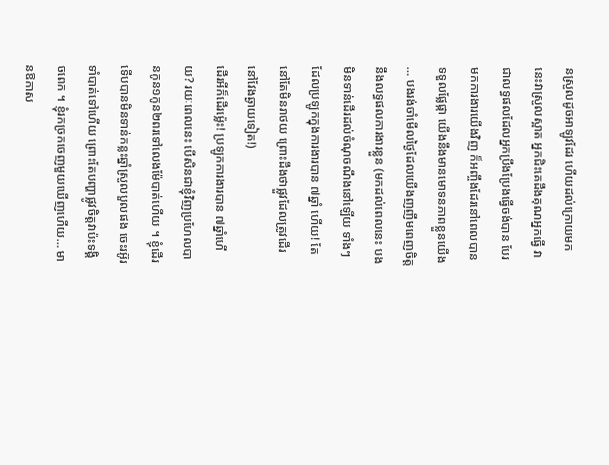នស្រួលដូចអាឡូវដែរ ហើយដល់ក្រោយមកនេះវាស្រួលស្អាត អ្នកជិះគេដឹងគុណអ្នកធ្វើ វាជាលទ្ធផលដែលអ្នកប្រឹងប្រែងធ្វើចង់បាន បែរមកការងារយើងវិញ ក៏អញ្ចឹងដែរនៅពេលបានទទួលផ្លែផ្កា យើងនឹងមានមោទនភាពខ្លួនយើង … បងរង់ចាំមើលថ្ងៃដែលយើងញញឹមពេញចិត្តនឹងលទ្ធផលការងារខ្លួន (មកដល់ពេលនេះ បងមិនទាន់ដើរដល់ចំណុចណឹងនៅឡើយ ទាំងៗដែលប្រឡូកក្នុងការងារបាន ៧ឆ្នាំ ហើយ! តែនៅតែមិនរាថយ ព្រោះដឹងថាផ្លួវដែលត្រូវដើរនៅវែងឆ្ងាយទៀត!)
ដើរអីក៏ដើរម៉្លេះ! ប្រឡូកការងារបាន ៧ឆ្នាំហើយ? រយៈពេលនេះ បើសិនជាខ្ញុំវិញប្រហែលបានកូន១កូន២ពរទៅលេងម៉ែបាត់ហើយ ។ ខ្ញុំដើរទើបបានមិនទាន់កន្លះឆ្នាំស្រួលបួលផង ចេះរអ៊ូរទាំបាត់ទៅហើយ ព្រោះតែបញ្ហាផ្លូវចិត្តវាប៉ះទង្គិចពេក ។ ខ្ញុំរកច្រកចេញមួយឃើញហើយ… មានឱកាស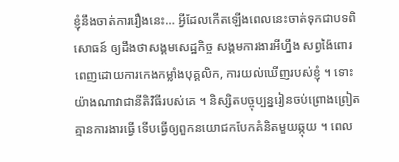ខ្ញុំនឹងចាត់ការរឿងនេះ… អ្វីដែលកើតឡើងពេលនេះចាត់ទុកជាបទពិសោធន៍ ឲ្យដឹងថាសង្គមសេដ្ឋកិច្ច សង្គមការងារអីហ្នឹង សព្វង៉ៃពោរពេញដោយការកេងកម្លាំងបុគ្គលិក, ការយល់ឃើញរបស់ខ្ញុំ ។ ទោះយ៉ាងណាវាជានីតិវិធីរបស់គេ ។ និស្សិតបច្ចុប្បន្នរៀនចប់ព្រោងព្រៀត គ្មានការងារធ្វើ ទើបធ្វើឲ្យពួកនយោជកបែកគំនិតមួយឆ្កុយ ។ ពេល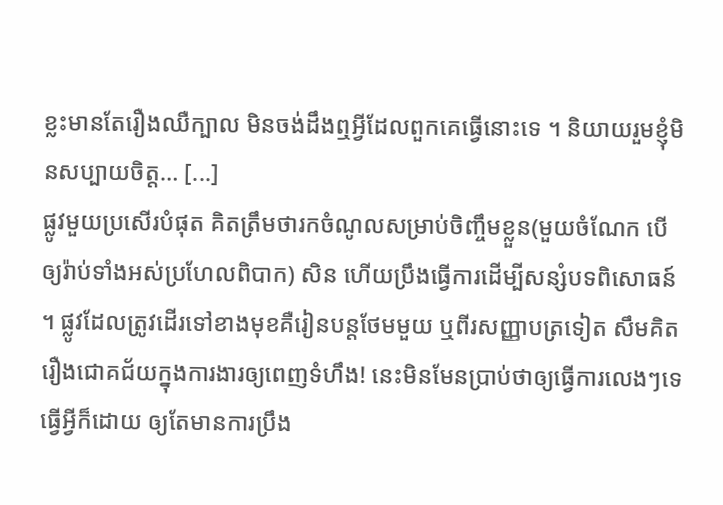ខ្លះមានតែរឿងឈឺក្បាល មិនចង់ដឹងឮអ្វីដែលពួកគេធ្វើនោះទេ ។ និយាយរួមខ្ញុំមិនសប្បាយចិត្ត… [...]
ផ្លូវមួយប្រសើរបំផុត គិតត្រឹមថារកចំណូលសម្រាប់ចិញ្ចឹមខ្លួន(មួយចំណែក បើឲ្យរ៉ាប់ទាំងអស់ប្រហែលពិបាក) សិន ហើយប្រឹងធ្វើការដើម្បីសន្សំបទពិសោធន៍ ។ ផ្លូវដែលត្រូវដើរទៅខាងមុខគឺរៀនបន្តថែមមួយ ឬពីរសញ្ញាបត្រទៀត សឹមគិតរឿងជោគជ័យក្នុងការងារឲ្យពេញទំហឹង! នេះមិនមែនប្រាប់ថាឲ្យធ្វើការលេងៗទេ ធ្វើអ្វីក៏ដោយ ឲ្យតែមានការប្រឹង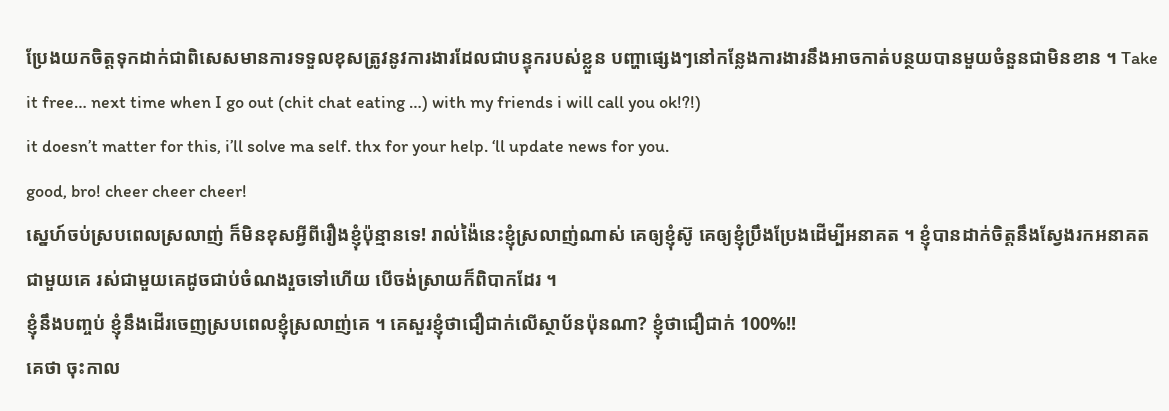ប្រែងយកចិត្តទុកដាក់ជាពិសេសមានការទទួលខុសត្រូវនូវការងារដែលជាបន្ទុករបស់ខ្លួន បញ្ហាផ្សេងៗនៅកន្លែងការងារនឹងអាចកាត់បន្ថយបានមួយចំនួនជាមិនខាន ។ Take it free… next time when I go out (chit chat eating …) with my friends i will call you ok!?!)
it doesn’t matter for this, i’ll solve ma self. thx for your help. ‘ll update news for you.
good, bro! cheer cheer cheer!
ស្នេហ៍ចប់ស្របពេលស្រលាញ់ ក៏មិនខុសអ្វីពីរឿងខ្ញុំប៉ុន្មានទេ! រាល់ង៉ៃនេះខ្ញុំស្រលាញ់ណាស់ គេឲ្យខ្ញុំស៊ូ គេឲ្យខ្ញុំប្រឹងប្រែងដើម្បីអនាគត ។ ខ្ញុំបានដាក់ចិត្តនឹងស្វែងរកអនាគតជាមួយគេ រស់ជាមួយគេដូចជាប់ចំណងរួចទៅហើយ បើចង់ស្រាយក៏ពិបាកដែរ ។
ខ្ញុំនឹងបញ្ចប់ ខ្ញុំនឹងដើរចេញស្របពេលខ្ញុំស្រលាញ់គេ ។ គេសួរខ្ញុំថាជឿជាក់លើស្ថាប័នប៉ុនណា? ខ្ញុំថាជឿជាក់ 100%!!
គេថា ចុះកាល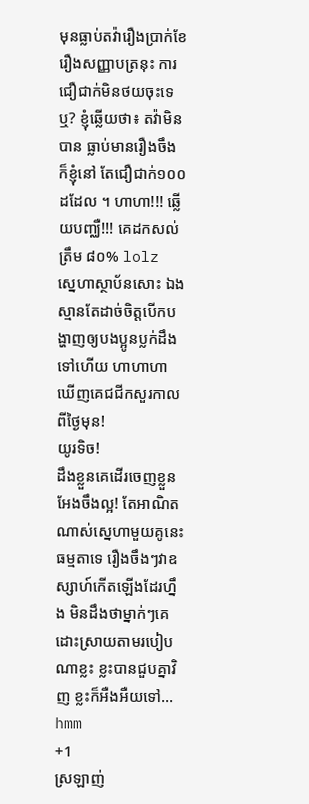មុនធ្លាប់តវ៉ារឿងប្រាក់ខែរឿងសញ្ញាបត្រនុះ ការជឿជាក់មិនថយចុះទេឬ? ខ្ញុំឆ្លើយថា៖ តវ៉ាមិនបាន ធ្លាប់មានរឿងចឹង ក៏ខ្ញុំនៅ តែជឿជាក់១០០ដដែល ។ ហាហា!!! ឆ្លើយបញ្ឈឺ!!! គេដកសល់ត្រឹម ៨០% lolz
ស្នេហាស្ថាប័នសោះ ឯងស្មានតែដាច់ចិត្តបើកបង្ហាញឲ្យបងប្អូនប្លក់ដឹងទៅហើយ ហាហាហា ឃើញគេជជីកសួរកាលពីថ្ងៃមុន!
យូរទិច!
ដឹងខ្លួនគេដើរចេញខ្លួនអែងចឹងល្អ! តែអាណិតណាស់ស្នេហាមួយគូនេះ ធម្មតាទេ រឿងចឹងៗវាឧស្សាហ៍កើតឡើងដែរហ្នឹង មិនដឹងថាម្នាក់ៗគេដោះស្រាយតាមរបៀបណាខ្លះ ខ្លះបានជួបគ្នាវិញ ខ្លះក៏អឺងអឺយទៅ… hmm
+1
ស្រឡាញ់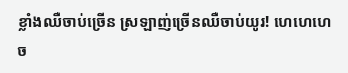ខ្លាំងឈឺចាប់ច្រើន ស្រឡាញ់ច្រើនឈឺចាប់យូរ! ហេហេហេ ច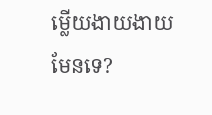ម្លើយងាយងាយ មែនទេ?